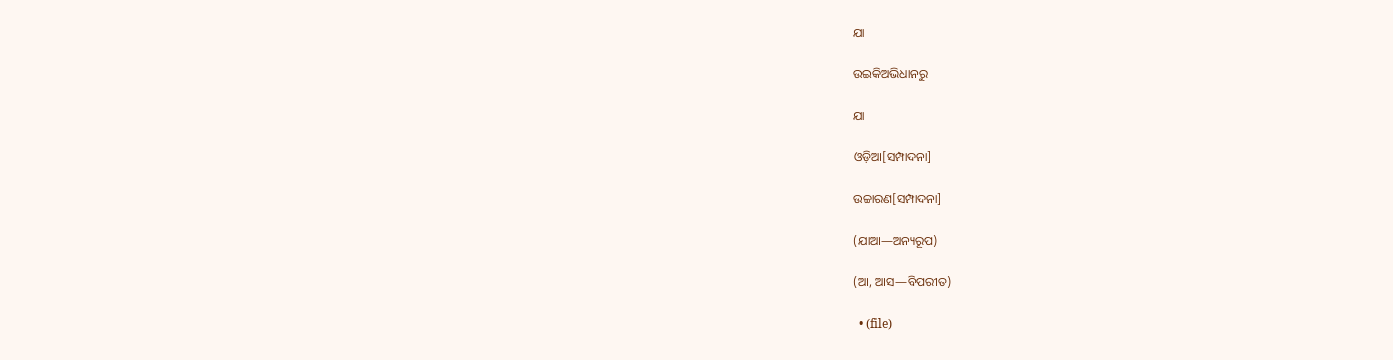ଯା

ଉଇକିଅଭିଧାନ‌ରୁ

ଯା

ଓଡ଼ିଆ[ସମ୍ପାଦନା]

ଉଚ୍ଚାରଣ[ସମ୍ପାଦନା]

(ଯାଆ—ଅନ୍ୟରୂପ)

(ଆ, ଆସ—ବିପରୀତ)

  • (file)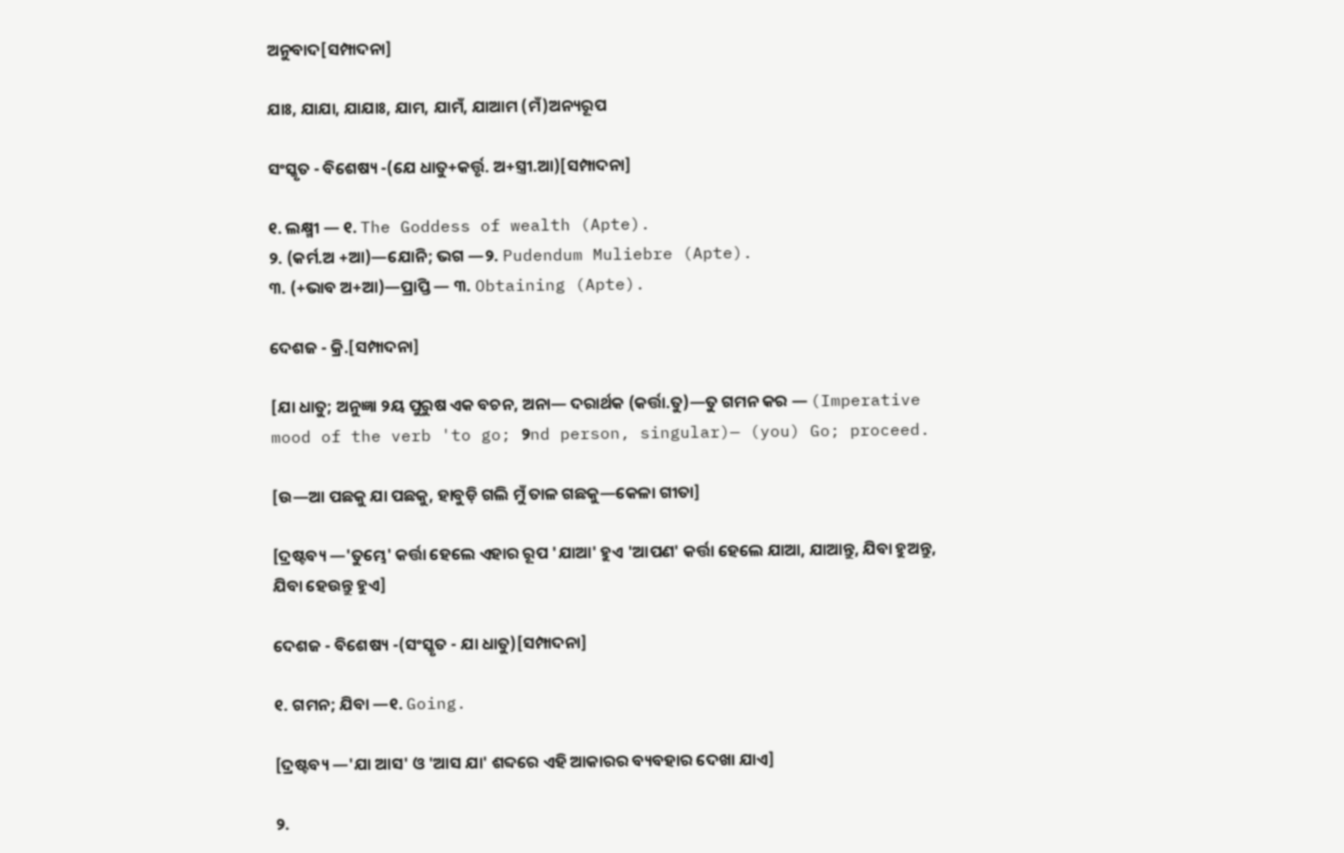ଅନୁବାଦ[ସମ୍ପାଦନା]

ଯାଃ, ଯାଯା, ଯାଯାଃ, ଯାମ, ଯାମଁ, ଯାଆମ (ମଁ)ଅନ୍ୟରୂପ

ସଂସ୍କୃତ - ବିଶେଷ୍ୟ -(ଯେ ଧାତୁ+କର୍ତ୍ତୃ. ଅ+ସ୍ତ୍ରୀ.ଆ)[ସମ୍ପାଦନା]

୧. ଲକ୍ଷ୍ମୀ — ୧. The Goddess of wealth (Apte).
୨. (କର୍ମ.ଅ +ଆ)—ଯୋନି; ଭଗ —୨. Pudendum Muliebre (Apte).
୩. (+ଭାବ ଅ+ଆ)—ପ୍ରାପ୍ତି — ୩. Obtaining (Apte).

ଦେଶଜ - କ୍ରି.[ସମ୍ପାଦନା]

[ଯା ଧାତୁ; ଅନୁଜ୍ଞା ୨ୟ ପୁରୁଷ ଏକ ବଚନ, ଅନା— ଦରାର୍ଥକ (କର୍ତ୍ତା.ତୁ)—ତୁ ଗମନ କର — (Imperative mood of the verb 'to go; ୨nd person, singular)— (you) Go; proceed.

[ଉ—ଆ ପଛକୁ ଯା ପଛକୁ, ହାବୁଡ଼ି ଗଲି ମୁଁ ତାଳ ଗଛକୁ—କେଳା ଗୀତା]

[ଦ୍ରଷ୍ଟବ୍ୟ —'ତୁମ୍ଭେ' କର୍ତ୍ତା ହେଲେ ଏହାର ରୂପ 'ଯାଆ' ହୁଏ 'ଆପଣ' କର୍ତ୍ତା ହେଲେ ଯାଆ, ଯାଆନ୍ତୁ, ଯିବା ହୁଅନ୍ତୁ, ଯିବା ହେଉନ୍ତୁ ହୁଏ]

ଦେଶଜ - ବିଶେଷ୍ୟ -(ସଂସ୍କୃତ - ଯା ଧାତୁ)[ସମ୍ପାଦନା]

୧. ଗମନ; ଯିବା —୧. Going.

[ଦ୍ରଷ୍ଟବ୍ୟ —'ଯା ଆସ' ଓ 'ଆସ ଯା' ଶବ୍ଦରେ ଏହି ଆକାରର ବ୍ୟବହାର ଦେଖା ଯାଏ]

୨.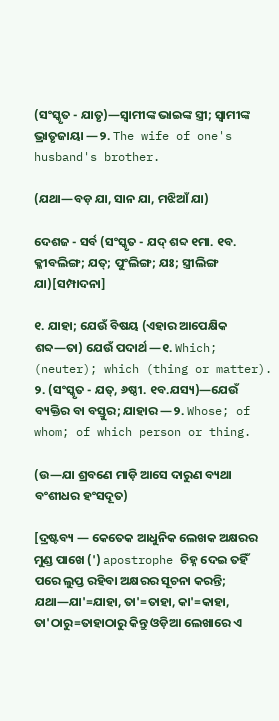(ସଂସ୍କୃତ - ଯାତୃ)—ସ୍ୱାମୀଙ୍କ ଭାଇଙ୍କ ସ୍ତ୍ରୀ; ସ୍ୱାମୀଙ୍କ ଭ୍ରାତୃଜାୟା —୨. The wife of one's husband's brother.

(ଯଥା—ବଡ଼ ଯା, ସାନ ଯା, ମଝିଆଁ ଯା)

ଦେଶଜ - ସର୍ବ (ସଂସ୍କୃତ - ଯଦ୍ ଶବ୍ଦ ୧ମା. ୧ବ. କ୍ଳୀବଲିଙ୍ଗ; ଯତ୍; ପୁଂଲିଙ୍ଗ; ଯଃ; ସ୍ତ୍ରୀଲିଙ୍ଗ ଯା)[ସମ୍ପାଦନା]

୧. ଯାହା; ଯେଉଁ ବିଷୟ (ଏହାର ଆପେକ୍ଷିକ ଶବ୍ଦ—ତା) ଯେଉଁ ପଦାର୍ଥ —୧. Which; (neuter); which (thing or matter).
୨. (ସଂସ୍କୃତ - ଯତ୍, ୬ଷ୍ଠୀ. ୧ବ.ଯସ୍ୟ)—ଯେଉଁ ବ୍ୟକ୍ତିର ବା ବସ୍ତୁର; ଯାହାର —୨. Whose; of whom; of which person or thing.

(ଉ—ଯା ଶ୍ରବଣେ ମାଡ଼ି ଆସେ ଦାରୁଣ ବ୍ୟଥା ବଂଶୀଧର ହଂସଦୂତ)

[ଦ୍ରଷ୍ଟବ୍ୟ — କେତେକ ଆଧୁନିକ ଲେଖକ ଅକ୍ଷରର ମୁଣ୍ଡ ପାଖେ (') apostrophe ଚିହ୍ନ ଦେଇ ତହିଁ ପରେ ଲୁପ୍ତ ରହିବା ଅକ୍ଷରର ସୂଚନା କରନ୍ତି; ଯଥା—ଯା'=ଯାହା, ତା'=ତାହା, କା'=କାହା, ତା'ଠାରୁ=ତାହାଠାରୁ କିନ୍ତୁ ଓଡ଼ିଆ ଲେଖାରେ ଏ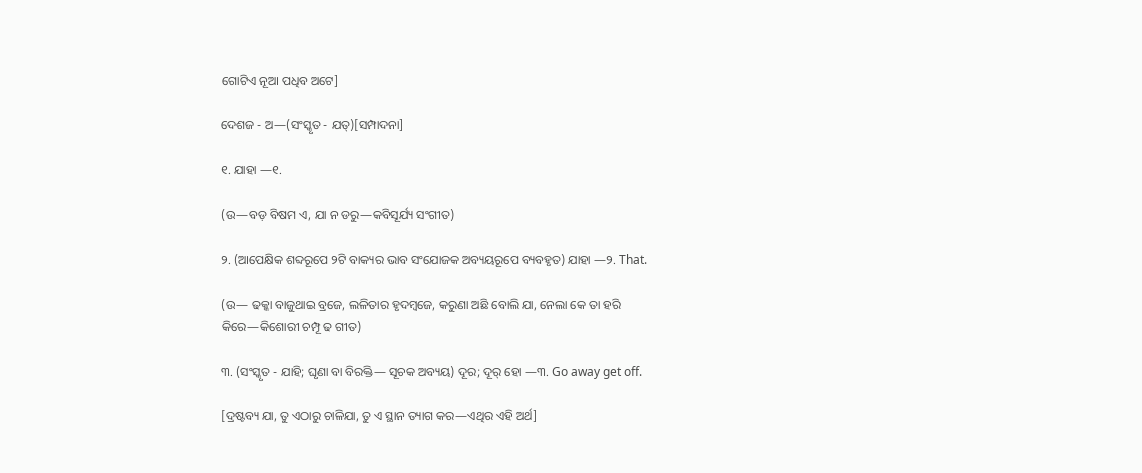ଗୋଟିଏ ନୂଆ ପଧିବ ଅଟେ]

ଦେଶଜ - ଅ—(ସଂସ୍କୃତ - ଯତ୍)[ସମ୍ପାଦନା]

୧. ଯାହା —୧.

(ଉ—ବଡ଼ ବିଷମ ଏ, ଯା ନ ଡରୁ—କବିସୂର୍ଯ୍ୟ ସଂଗୀତ)

୨. (ଆପେକ୍ଷିକ ଶବ୍ଦରୂପେ ୨ଟି ବାକ୍ୟର ଭାବ ସଂଯୋଜକ ଅବ୍ୟୟରୂପେ ବ୍ୟବହୃତ) ଯାହା —୨. That.

(ଉ— ଢକ୍କା ବାଜୁଥାଇ ବ୍ରଜେ, ଲଳିତାର ହୃଦମ୍ୱଜେ, କରୁଣା ଅଛି ବୋଲି ଯା, ନେଲା କେ ତା ହରି କିରେ—କିଶୋରୀ ଚମ୍ପୂ ଢ ଗୀତ)

୩. (ସଂସ୍କୃତ - ଯାହି; ଘୃଣା ବା ବିରକ୍ତି— ସୂଚକ ଅବ୍ୟୟ) ଦୂର; ଦୂର୍ ହୋ —୩. Go away get off.

[ଦ୍ରଷ୍ଟବ୍ୟ ଯା, ତୁ ଏଠାରୁ ଚାଳିଯା, ତୁ ଏ ସ୍ଥାନ ତ୍ୟାଗ କର—ଏଥିର ଏହି ଅର୍ଥ]